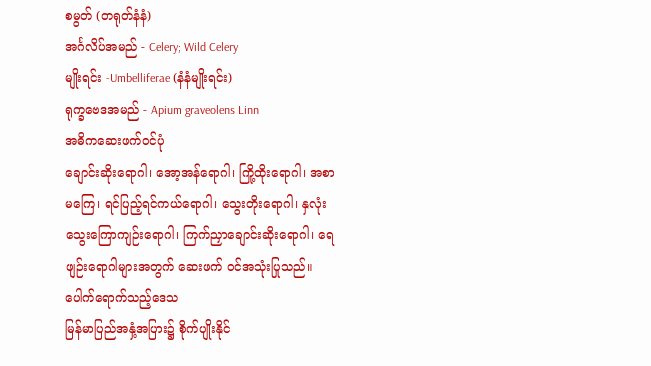စမွတ် (တရုတ်နံနံ)
အင်္ဂလိပ်အမည် - Celery; Wild Celery
မျိုးရင်း -Umbelliferae (နံနံမျိုးရင်း)
ရုက္ခဗေဒအမည် - Apium graveolens Linn
အဓိကဆေးဖက်ဝင်ပုံ
ချောင်းဆိုးရောဂါ၊ အော့အန်ရောဂါ၊ ကြို့ထိုးရောဂါ၊ အစာမကြေ၊ ရင်ပြည့်ရင်ကယ်ရောဂါ၊ သွေးတိုးရောဂါ၊ နှလုံးသွေးကြောကျဉ်းရောဂါ၊ ကြက်ညှာချောင်းဆိုးရောဂါ၊ ရေဖျဉ်းရောဂါများအတွက် ဆေးဖက် ဝင်အသုံးပြုသည်။
ပေါက်ရောက်သည့်ဒေသ
မြန်မာပြည်အနှံ့အပြား၌ စိုက်ပျိုးနိုင်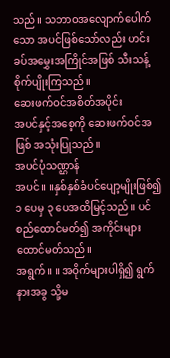သည်။ သဘာဝအလျောက်ပေါက်သော အပင်ဖြစ်သော်လည်း ဟင်းခပ်အမွှေးအကြိုင်အဖြစ် သီးသန့်စိုက်ပျိုးကြသည်။
ဆေးဖက်ဝင်အစိတ်အပိုင်း
အပင်နှင့်အစေ့ကို ဆေးဖက်ဝင်အဖြစ် အသုံးပြုသည်။
အပင်ပုံသဏ္ဌာန်
အပင်။ ။နှစ်နှစ်ခံပင်ပျော့မျိုးဖြစ်၍ ၁ ပေမှ ၃ ပေအထိမြင့်သည်။ ပင်စည်ထောင်မတ်၍ အကိုင်းများ ထောင်မတ်သည်။
အရွက်။ ။ အဝိုက်များပါရှိ၍ ရွက်နားအခွ သို့မ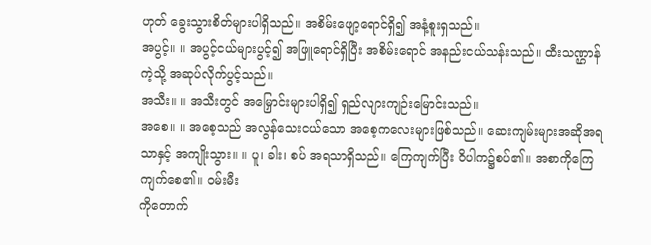ဟုတ် ခွေးသွားစိတ်များပါရှိသည်။ အစိမ်းဖျော့ရောင်ရှိ၍ အနံ့စူးရှသည်။
အပွင့်။ ။ အပွင့်ငယ်များပွင့်၍ အဖြူရောင်ရှိပြီး အစိမ်းရောင် အနည်းငယ်သန်းသည်။ ထီးသဏ္ဌာန်ကဲ့သို့ အဆုပ်လိုက်ပွင့်သည်။
အသီး။ ။ အသီးတွင် အမြှောင်းများပါရှိ၍ ရှည်လျားကျဉ်းမြောင်းသည်။
အစေ။ ။ အစေ့သည် အလွန်သေးငယ်သော အစေ့ကလေးများဖြစ်သည်။ ဆေးကျမ်းများအဆိုအရသာနှင့် အကျိုးသွား။ ။ ပူ၊ ခါး၊ စပ် အရသာရှိသည်။ ကြေကျက်ပြီး ဝိပါက၌စပ်၏။ အစာကိုကြေကျက်စေ၏။ ဝမ်းမီး
ကိုတောက်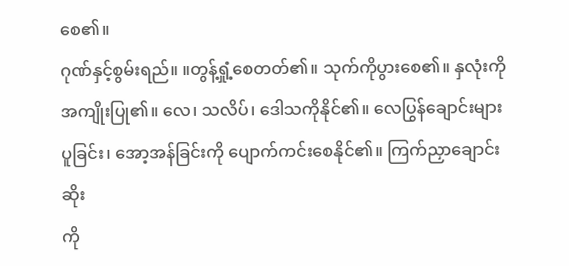စေ၏။
ဂုဏ်နှင့်စွမ်းရည်။ ။တွန့်ရှုံ့စေတတ်၏။ သုက်ကိုပွားစေ၏။ နှလုံးကိုအကျိုးပြု၏။ လေ၊ သလိပ်၊ ဒေါသကိုနိုင်၏။ လေပြွန်ချောင်းများပူခြင်း၊ အော့အန်ခြင်းကို ပျောက်ကင်းစေနိုင်၏။ ကြက်ညှာချောင်းဆိုး
ကို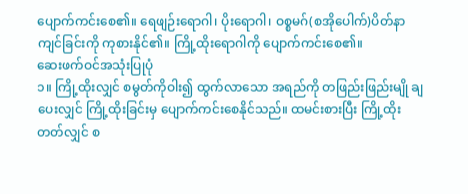ပျောက်ကင်းစေ၏။ ရေဖျဉ်းရောဂါ၊ ပိုးရောဂါ၊ ဝစ္စမဂ်(စအိုပေါက်)ပိတ်နာကျင်ခြင်းကို ကုစားနိုင်၏။ ကြို့ထိုးရောဂါကို ပျောက်ကင်းစေ၏။
ဆေးဖက်ဝင်အသုံးပြုပုံ
၁။ ကြို့ထိုးလျှင် စမွတ်ကိုဝါး၍ ထွက်လာသော အရည်ကို တဖြည်းဖြည်းမျို ချပေးလျှင် ကြို့ထိုးခြင်းမှ ပျောက်ကင်းစေနိုင်သည်။ ထမင်းစားပြီး ကြို့ထိုးတတ်လျှင် စ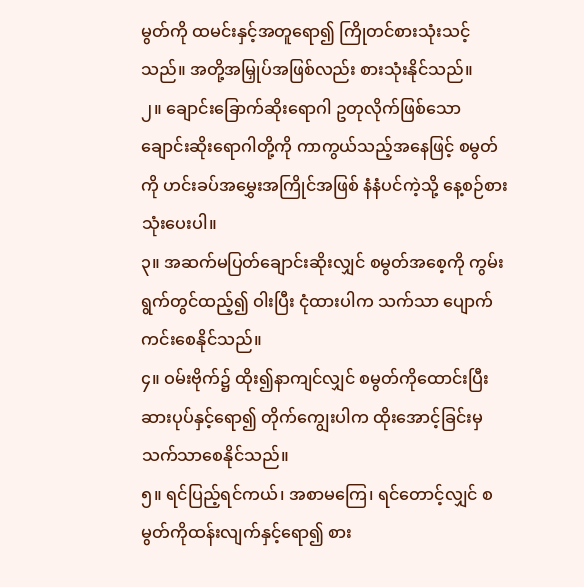မွတ်ကို ထမင်းနှင့်အတူရော၍ ကြိုတင်စားသုံးသင့်သည်။ အတို့အမြှုပ်အဖြစ်လည်း စားသုံးနိုင်သည်။
၂။ ချောင်းခြောက်ဆိုးရောဂါ ဥတုလိုက်ဖြစ်သော ချောင်းဆိုးရောဂါတို့ကို ကာကွယ်သည့်အနေဖြင့် စမွတ်ကို ဟင်းခပ်အမွှေးအကြိုင်အဖြစ် နံနံပင်ကဲ့သို့ နေ့စဉ်စားသုံးပေးပါ။
၃။ အဆက်မပြတ်ချောင်းဆိုးလျှင် စမွတ်အစေ့ကို ကွမ်းရွက်တွင်ထည့်၍ ဝါးပြီး ငုံထားပါက သက်သာ ပျောက်ကင်းစေနိုင်သည်။
၄။ ဝမ်းဗိုက်၌ ထိုး၍နာကျင်လျှင် စမွတ်ကိုထောင်းပြီး ဆားပုပ်နှင့်ရော၍ တိုက်ကျွေးပါက ထိုးအောင့်ခြင်းမှ သက်သာစေနိုင်သည်။
၅။ ရင်ပြည့်ရင်ကယ်၊ အစာမကြေ၊ ရင်တောင့်လျှင် စမွတ်ကိုထန်းလျက်နှင့်ရော၍ စား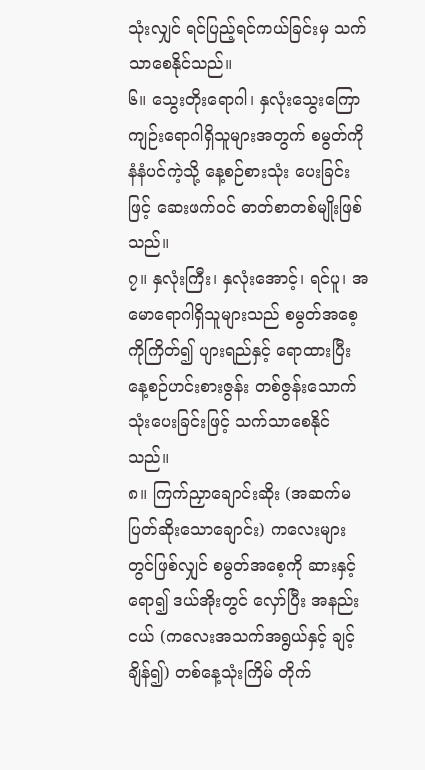သုံးလျှင် ရင်ပြည့်ရင်ကယ်ခြင်းမှ သက်သာစေနိုင်သည်။
၆။ သွေးတိုးရောဂါ၊ နှလုံးသွေးကြောကျဉ်းရောဂါရှိသူများအတွက် စမွတ်ကို နံနံပင်ကဲ့သို့ နေ့စဉ်စားသုံး ပေးခြင်းဖြင့် ဆေးဖက်ဝင် ဓာတ်စာတစ်မျိုးဖြစ်သည်။
၇။ နှလုံးကြီး၊ နှလုံးအောင့်၊ ရင်ပူ၊ အမောရောဂါရှိသူများသည် စမွတ်အစေ့ကိုကြိတ်၍ ပျားရည်နှင့် ရောထားပြီး နေ့စဉ်ဟင်းစားဇွန်း တစ်ဇွန်းသောက်သုံးပေးခြင်းဖြင့် သက်သာစေနိုင်သည်။
၈။ ကြက်ညှာချောင်းဆိုး (အဆက်မပြတ်ဆိုးသောချောင်း) ကလေးများတွင်ဖြစ်လျှင် စမွတ်အစေ့ကို ဆားနှင့်ရော၍ ဒယ်အိုးတွင် လှော်ပြီး အနည်းငယ် (ကလေးအသက်အရွယ်နှင့် ချင့်ချိန်၍) တစ်နေ့သုံးကြိမ် တိုက်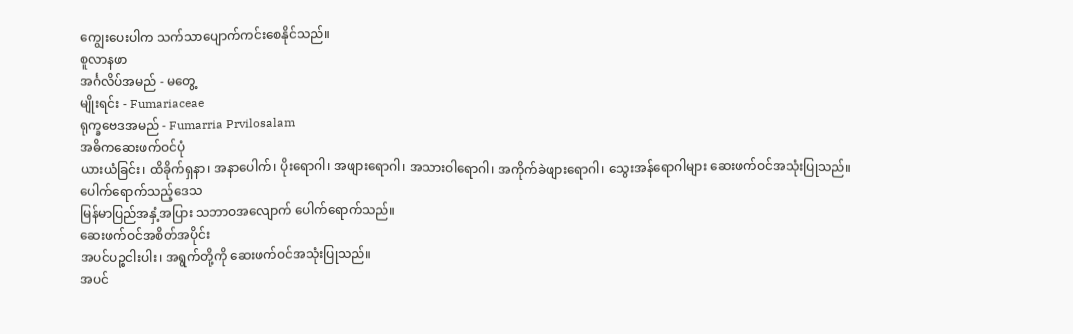ကျွေးပေးပါက သက်သာပျောက်ကင်းစေနိုင်သည်။
စူလာနဖာ
အင်္ဂလိပ်အမည် - မတွေ့
မျိုးရင်း - Fumariaceae
ရုက္ခဗေဒအမည် - Fumarria Prvilosalam
အဓိကဆေးဖက်ဝင်ပုံ
ယားယံခြင်း၊ ထိခိုက်ရှနာ၊ အနာပေါက်၊ ပိုးရောဂါ၊ အဖျားရောဂါ၊ အသားဝါရောဂါ၊ အကိုက်ခဲဖျားရောဂါ၊ သွေးအန်ရောဂါများ ဆေးဖက်ဝင်အသုံးပြုသည်။
ပေါက်ရောက်သည့်ဒေသ
မြန်မာပြည်အနှံ့အပြား သဘာဝအလျောက် ပေါက်ရောက်သည်။
ဆေးဖက်ဝင်အစိတ်အပိုင်း
အပင်ပဉ္စငါးပါး၊ အရွက်တို့ကို ဆေးဖက်ဝင်အသုံးပြုသည်။
အပင်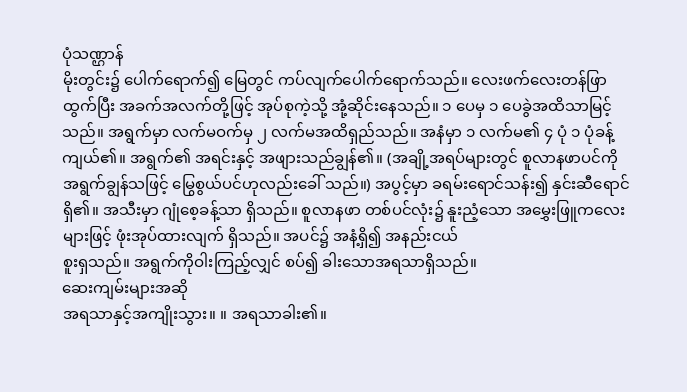ပုံသဏ္ဌာန်
မိုးတွင်း၌ ပေါက်ရောက်၍ မြေတွင် ကပ်လျက်ပေါက်ရောက်သည်။ လေးဖက်လေးတန်ဖြာထွက်ပြီး အခက်အလက်တို့ဖြင့် အုပ်စုကဲ့သို့ အုံ့ဆိုင်းနေသည်။ ၁ ပေမှ ၁ ပေခွဲအထိသာမြင့်သည်။ အရွက်မှာ လက်မဝက်မှ ၂ လက်မအထိရှည်သည်။ အနံမှာ ၁ လက်မ၏ ၄ ပုံ ၁ ပုံခန့်ကျယ်၏။ အရွက်၏ အရင်းနှင့် အဖျားသည်ချွန်၏။ (အချို့အရပ်များတွင် စူလာနဖာပင်ကို အရွက်ချွန်သဖြင့် မြွေစွယ်ပင်ဟုလည်းခေါ် သည်။) အပွင့်မှာ ခရမ်းရောင်သန်း၍ နှင်းဆီရောင်ရှိ၏။ အသီးမှာ ဂျုံစေ့ခန့်သာ ရှိသည်။ စူလာနဖာ တစ်ပင်လုံး၌ နူးညံ့သော အမွှေးဖြူကလေးများဖြင့် ဖုံးအုပ်ထားလျက် ရှိသည်။ အပင်၌ အနံ့ရှိ၍ အနည်းငယ်
စူးရှသည်။ အရွက်ကိုဝါးကြည့်လျှင် စပ်၍ ခါးသောအရသာရှိသည်။
ဆေးကျမ်းများအဆို
အရသာနှင့်အကျိုးသွား။ ။ အရသာခါး၏။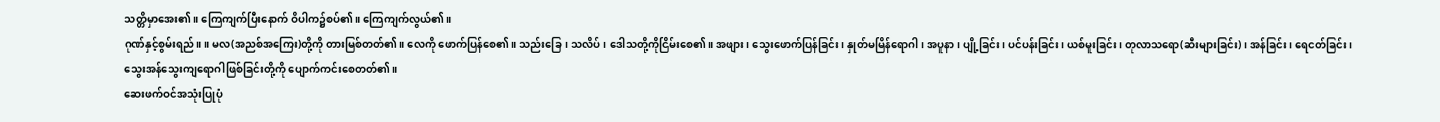သတ္တိမှာအေး၏။ ကြေကျက်ပြီးနောက် ဝိပါက၌စပ်၏။ ကြေကျက်လွယ်၏။
ဂုဏ်နှင့်စွမ်းရည်။ ။ မလ(အညစ်အကြေး)တို့ကို တားမြစ်တတ်၏။ လေကို ဖောက်ပြန်စေ၏။ သည်းခြေ၊ သလိပ်၊ ဒေါသတို့ကိုငြိမ်းစေ၏။ အဖျား၊ သွေးဖောက်ပြန်ခြင်း၊ နှုတ်မမြိန်ရောဂါ၊ အပူနာ၊ ပျို့ခြင်း၊ ပင်ပန်းခြင်း၊ ယစ်မူးခြင်း၊ တုလာသရော(ဆီးများခြင်း)၊ အန်ခြင်း၊ ရေငတ်ခြင်း၊ သွေးအန်သွေးကျရောဂါဖြစ်ခြင်းတို့ကို ပျောက်ကင်းစေတတ်၏။
ဆေးဖက်ဝင်အသုံးပြုပုံ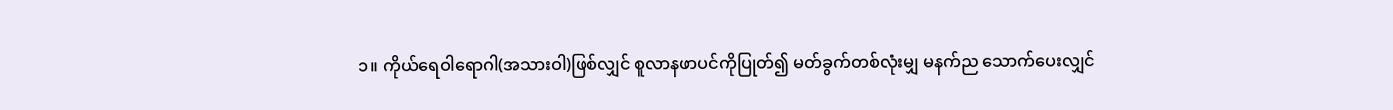၁။ ကိုယ်ရေဝါရောဂါ(အသားဝါ)ဖြစ်လျှင် စူလာနဖာပင်ကိုပြုတ်၍ မတ်ခွက်တစ်လုံးမျှ မနက်ည သောက်ပေးလျှင်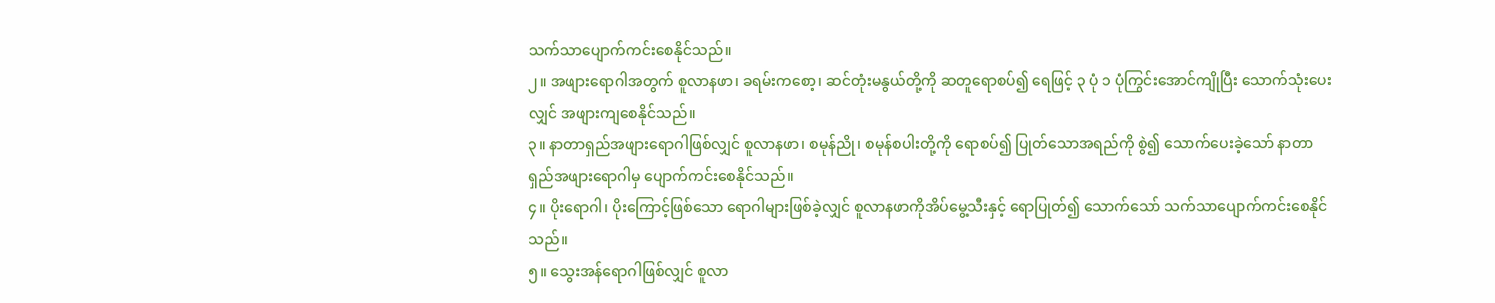သက်သာပျောက်ကင်းစေနိုင်သည်။
၂။ အဖျားရောဂါအတွက် စူလာနဖာ၊ ခရမ်းကစော့၊ ဆင်တုံးမနွယ်တို့ကို ဆတူရောစပ်၍ ရေဖြင့် ၃ ပုံ ၁ ပုံကြွင်းအောင်ကျိုပြီး သောက်သုံးပေးလျှင် အဖျားကျစေနိုင်သည်။
၃။ နာတာရှည်အဖျားရောဂါဖြစ်လျှင် စူလာနဖာ၊ စမုန်ညို၊ စမုန်စပါးတို့ကို ရောစပ်၍ ပြုတ်သောအရည်ကို စွဲ၍ သောက်ပေးခဲ့သော် နာတာရှည်အဖျားရောဂါမှ ပျောက်ကင်းစေနိုင်သည်။
၄။ ပိုးရောဂါ၊ ပိုးကြောင့်ဖြစ်သော ရောဂါများဖြစ်ခဲ့လျှင် စူလာနဖာကိုအိပ်မွေ့သီးနှင့် ရောပြုတ်၍ သောက်သော် သက်သာပျောက်ကင်းစေနိုင်သည်။
၅။ သွေးအန်ရောဂါဖြစ်လျှင် စူလာ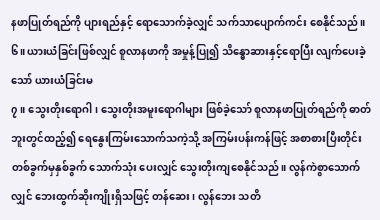နဖာပြုတ်ရည်ကို ပျားရည်နှင့် ရောသောက်ခဲ့လျှင် သက်သာပျောက်ကင်း စေနိုင်သည်။
၆။ ယားယံခြင်းဖြစ်လျှင် စူလာနဖာကို အမှုန့်ပြု၍ သိန္ဓောဆားနှင့်ရောပြီး လျက်ပေးခဲ့သော် ယားယံခြင်းမ
၇။ သွေးတိုးရောဂါ၊ သွေးတိုးအမူးရောဂါများ ဖြစ်ခဲ့သော် စူလာနဖာပြုတ်ရည်ကို ဓာတ်ဘူးတွင်ထည့်၍ ရေနွေးကြမ်းသောက်သကဲ့သို့ အကြမ်းပန်းကန်ဖြင့် အစာစားပြီးတိုင်း တစ်ခွက်မှနှစ်ခွက် သောက်သုံး ပေးလျှင် သွေးတိုးကျစေနိုင်သည်။ လွန်ကဲစွာသောက်လျှင် ဘေးထွက်ဆိုးကျိုးရှိသဖြင့် တန်ဆေး၊ လွန်ဘေး သတိ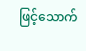ဖြင့်သောက်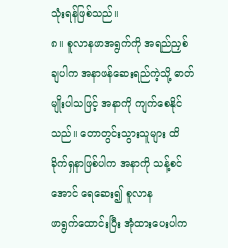သုံးရန်ဖြစ်သည်။
၈။ စူလာနဖာအရွက်ကို အရည်ညှစ်ချပါက အနာဖန်ဆေးရည်ကဲ့သို့ ဓာတ်မျိုးပါသဖြင့် အနာကို ကျက်စေနိုင်သည်။ တောတွင်းသွားသူများ ထိခိုက်ရှနာဖြစ်ပါက အနာကို သန့်စင်အောင် ရေဆေး၍ စူလာန
ဖာရွက်ထောင်းပြီး အုံထားပေးပါက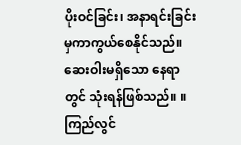ပိုးဝင်ခြင်း၊ အနာရင်းခြင်းမှကာကွယ်စေနိုင်သည်။ ဆေးဝါးမရှိသော နေရာတွင် သုံးရန်ဖြစ်သည်။ ။
ကြည်လွင်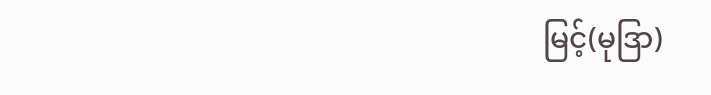မြင့်(မုဒြာ)